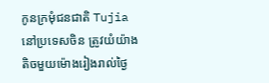កូនក្រមុំជនជាតិ Tujia នៅប្រទេសចិន ត្រូវយំយ៉ាងតិចមួយម៉ោងរៀងរាល់ថ្ងៃ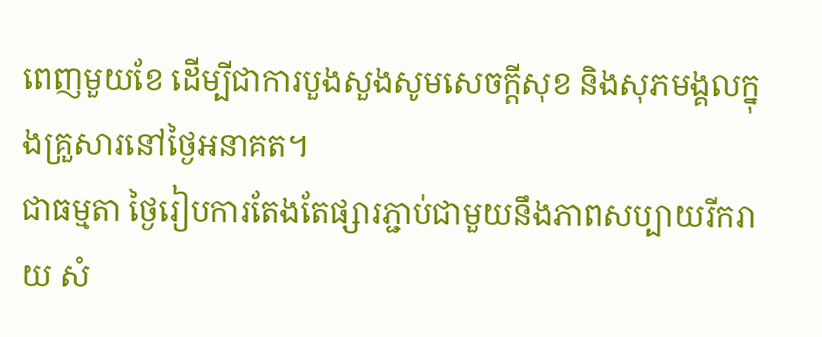ពេញមួយខែ ដើម្បីជាការបួងសួងសូមសេចក្ដីសុខ និងសុភមង្គលក្នុងគ្រួសារនៅថ្ងៃអនាគត។
ជាធម្មតា ថ្ងៃរៀបការតែងតែផ្សារភ្ជាប់ជាមួយនឹងភាពសប្បាយរីករាយ សំ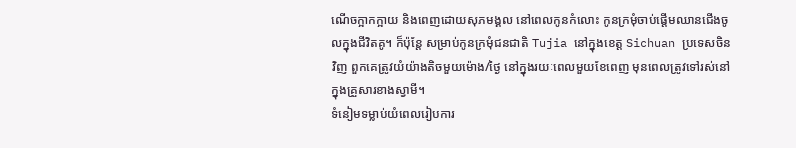ណើចក្អាកក្អាយ និងពេញដោយសុភមង្គល នៅពេលកូនកំលោះ កូនក្រមុំចាប់ផ្ដើមឈានជើងចូលក្នុងជីវិតគូ។ ក៏ប៉ុន្តែ សម្រាប់កូនក្រមុំជនជាតិ Tujia នៅក្នុងខេត្ត Sichuan ប្រទេសចិនវិញ ពួកគេត្រូវយំយ៉ាងតិចមួយម៉ោង/ថ្ងៃ នៅក្នុងរយៈពេលមួយខែពេញ មុនពេលត្រូវទៅរស់នៅក្នុងគ្រួសារខាងស្វាមី។
ទំនៀមទម្លាប់យំពេលរៀបការ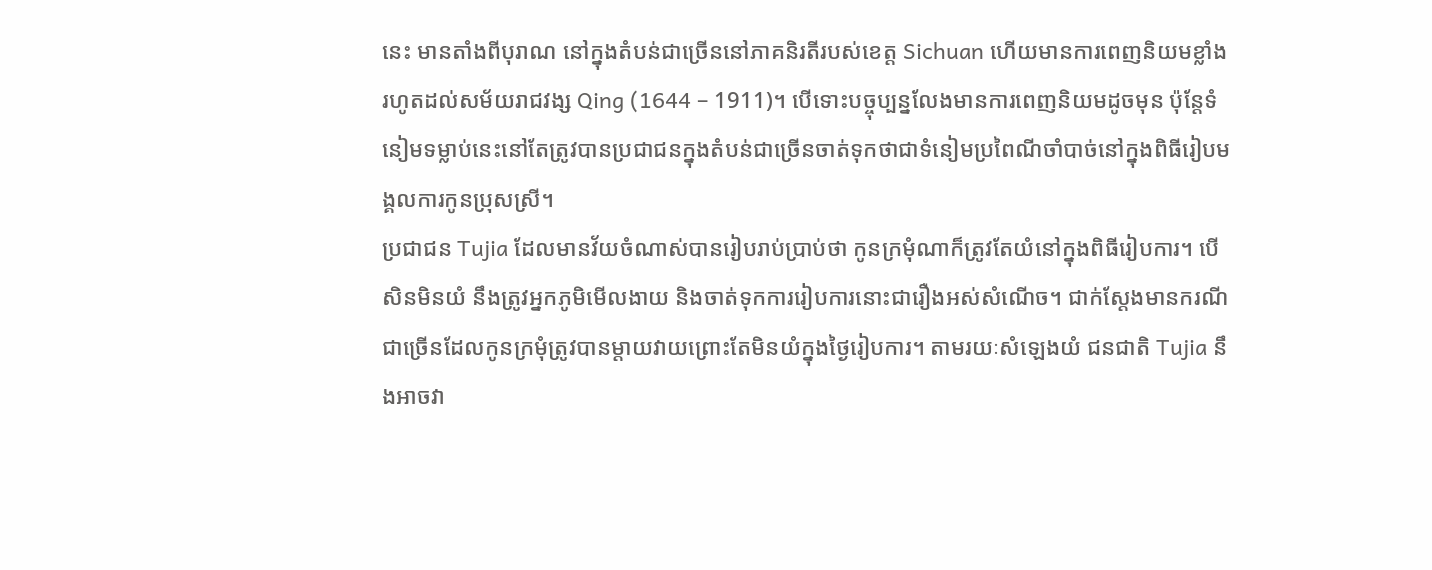នេះ មានតាំងពីបុរាណ នៅក្នុងតំបន់ជាច្រើននៅភាគនិរតីរបស់ខេត្ត Sichuan ហើយមានការពេញនិយមខ្លាំងរហូតដល់សម័យរាជវង្ស Qing (1644 – 1911)។ បើទោះបច្ចុប្បន្នលែងមានការពេញនិយមដូចមុន ប៉ុន្តែទំនៀមទម្លាប់នេះនៅតែត្រូវបានប្រជាជនក្នុងតំបន់ជាច្រើនចាត់ទុកថាជាទំនៀមប្រពៃណីចាំបាច់នៅក្នុងពិធីរៀបមង្គលការកូនប្រុសស្រី។
ប្រជាជន Tujia ដែលមានវ័យចំណាស់បានរៀបរាប់ប្រាប់ថា កូនក្រមុំណាក៏ត្រូវតែយំនៅក្នុងពិធីរៀបការ។ បើសិនមិនយំ នឹងត្រូវអ្នកភូមិមើលងាយ និងចាត់ទុកការរៀបការនោះជារឿងអស់សំណើច។ ជាក់ស្ដែងមានករណីជាច្រើនដែលកូនក្រមុំត្រូវបានម្ដាយវាយព្រោះតែមិនយំក្នុងថ្ងៃរៀបការ។ តាមរយៈសំឡេងយំ ជនជាតិ Tujia នឹងអាចវា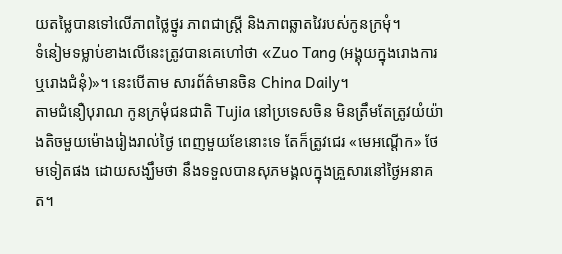យតម្លៃបានទៅលើភាពថ្លៃថ្នូរ ភាពជាស្ត្រី និងភាពឆ្លាតវៃរបស់កូនក្រមុំ។
ទំនៀមទម្លាប់ខាងលើនេះត្រូវបានគេហៅថា «Zuo Tang (អង្គុយក្នុងរោងការ ឬរោងជំនុំ)»។ នេះបើតាម សារព័ត៌មានចិន China Daily។
តាមជំនឿបុរាណ កូនក្រមុំជនជាតិ Tujia នៅប្រទេសចិន មិនត្រឹមតែត្រូវយំយ៉ាងតិចមួយម៉ោងរៀងរាល់ថ្ងៃ ពេញមួយខែនោះទេ តែក៏ត្រូវជេរ «មេអណ្ដើក» ថែមទៀតផង ដោយសង្ឃឹមថា នឹងទទួលបានសុភមង្គលក្នុងគ្រួសារនៅថ្ងៃអនាគត។